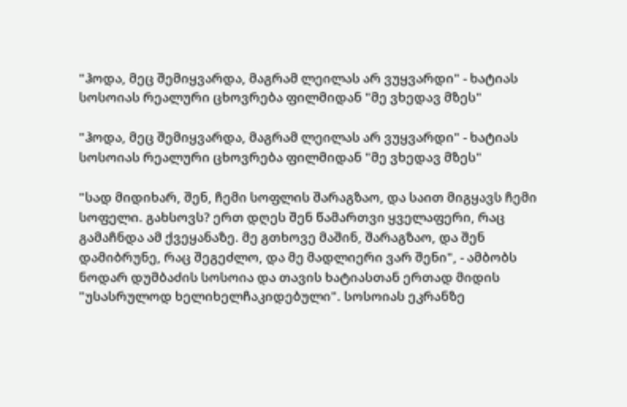"ჰოდა, მეც შემიყვარდა, მაგრამ ლეილას არ ვუყვარდი" - ხატიას სოსოიას რეალური ცხოვრება ფილმიდან "მე ვხედავ მზეს"

"ჰოდა, მეც შემიყვარდა, მაგრამ ლეილას არ ვუყვარდი" - ხატიას სოსოიას რეალური ცხოვრება ფილმიდან "მე ვხედავ მზეს"

"სად მიდიხარ, შენ, ჩემი სოფლის შარაგზაო, და საით მიგყავს ჩემი სოფელი. გახსოვს? ერთ დღეს შენ წამართვი ყველაფერი, რაც გამაჩნდა ამ ქვეყანაზე. მე გთხოვე მაშინ, შარაგზაო, და შენ დამიბრუნე, რაც შეგეძლო, და მე მადლიერი ვარ შენი", - ამბობს ნოდარ დუმბაძის სოსოია და თავის ხატიასთან ერთად მიდის "უსასრულოდ ხელიხელჩაკიდებული". სოსოიას ეკრანზე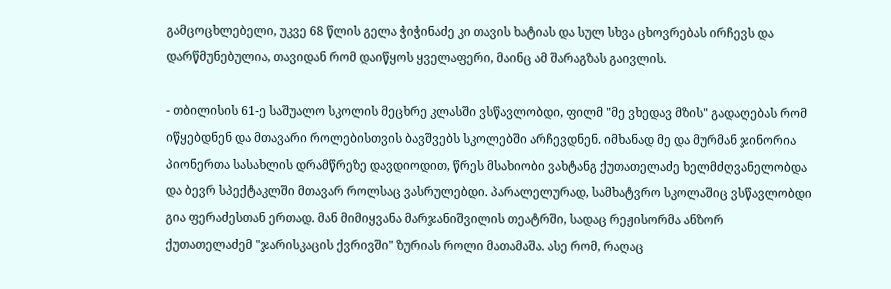გამცოცხლებელი, უკვე 68 წლის გელა ჭიჭინაძე კი თავის ხატიას და სულ სხვა ცხოვრებას ირჩევს და დარწმუნებულია, თავიდან რომ დაიწყოს ყველაფერი, მაინც ამ შარაგზას გაივლის.

- თბილისის 61-ე საშუალო სკოლის მეცხრე კლასში ვსწავლობდი, ფილმ "მე ვხედავ მზის" გადაღებას რომ იწყებდნენ და მთავარი როლებისთვის ბავშვებს სკოლებში არჩევდნენ. იმხანად მე და მურმან ჯინორია პიონერთა სასახლის დრამწრეზე დავდიოდით, წრეს მსახიობი ვახტანგ ქუთათელაძე ხელმძღვანელობდა და ბევრ სპექტაკლში მთავარ როლსაც ვასრულებდი. პარალელურად, სამხატვრო სკოლაშიც ვსწავლობდი გია ფერაძესთან ერთად. მან მიმიყვანა მარჯანიშვილის თეატრში, სადაც რეჟისორმა ანზორ ქუთათელაძემ "ჯარისკაცის ქვრივში" ზურიას როლი მათამაშა. ასე რომ, რაღაც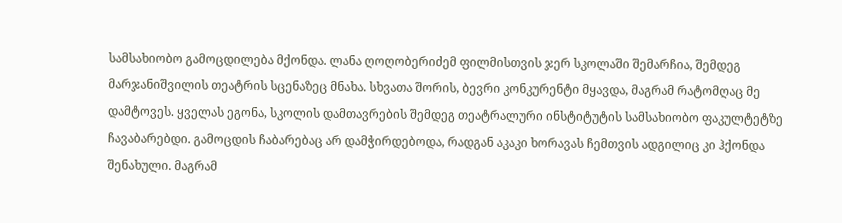სამსახიობო გამოცდილება მქონდა. ლანა ღოღობერიძემ ფილმისთვის ჯერ სკოლაში შემარჩია, შემდეგ მარჯანიშვილის თეატრის სცენაზეც მნახა. სხვათა შორის, ბევრი კონკურენტი მყავდა, მაგრამ რატომღაც მე დამტოვეს. ყველას ეგონა, სკოლის დამთავრების შემდეგ თეატრალური ინსტიტუტის სამსახიობო ფაკულტეტზე ჩავაბარებდი. გამოცდის ჩაბარებაც არ დამჭირდებოდა, რადგან აკაკი ხორავას ჩემთვის ადგილიც კი ჰქონდა შენახული. მაგრამ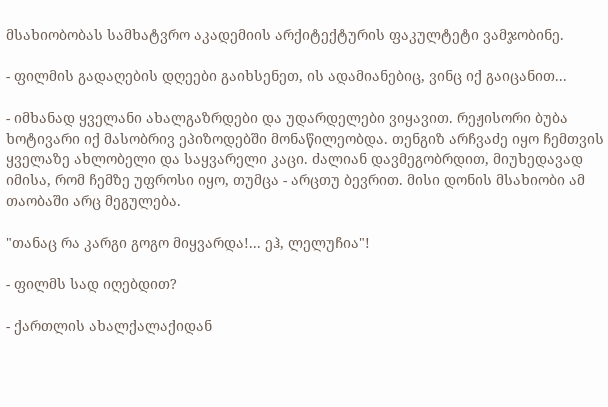მსახიობობას სამხატვრო აკადემიის არქიტექტურის ფაკულტეტი ვამჯობინე.

- ფილმის გადაღების დღეები გაიხსენეთ, ის ადამიანებიც, ვინც იქ გაიცანით...

- იმხანად ყველანი ახალგაზრდები და უდარდელები ვიყავით. რეჟისორი ბუბა ხოტივარი იქ მასობრივ ეპიზოდებში მონაწილეობდა. თენგიზ არჩვაძე იყო ჩემთვის ყველაზე ახლობელი და საყვარელი კაცი. ძალიან დავმეგობრდით, მიუხედავად იმისა, რომ ჩემზე უფროსი იყო, თუმცა - არცთუ ბევრით. მისი დონის მსახიობი ამ თაობაში არც მეგულება.

"თანაც რა კარგი გოგო მიყვარდა!... ეჰ, ლელუჩია"!

- ფილმს სად იღებდით?

- ქართლის ახალქალაქიდან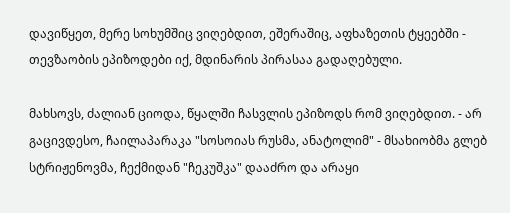დავიწყეთ, მერე სოხუმშიც ვიღებდით, ეშერაშიც, აფხაზეთის ტყეებში - თევზაობის ეპიზოდები იქ, მდინარის პირასაა გადაღებული.

მახსოვს, ძალიან ციოდა, წყალში ჩასვლის ეპიზოდს რომ ვიღებდით. - არ გაცივდესო, ჩაილაპარაკა "სოსოიას რუსმა, ანატოლიმ" - მსახიობმა გლებ სტრიჟენოვმა, ჩექმიდან "ჩეკუშკა" დააძრო და არაყი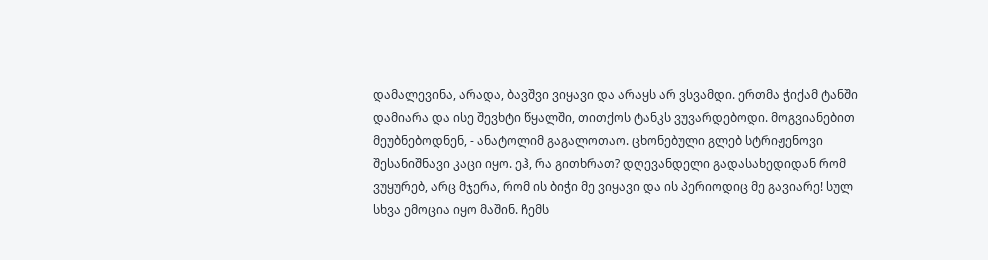დამალევინა, არადა, ბავშვი ვიყავი და არაყს არ ვსვამდი. ერთმა ჭიქამ ტანში დამიარა და ისე შევხტი წყალში, თითქოს ტანკს ვუვარდებოდი. მოგვიანებით მეუბნებოდნენ, - ანატოლიმ გაგალოთაო. ცხონებული გლებ სტრიჟენოვი შესანიშნავი კაცი იყო. ეჰ, რა გითხრათ? დღევანდელი გადასახედიდან რომ ვუყურებ, არც მჯერა, რომ ის ბიჭი მე ვიყავი და ის პერიოდიც მე გავიარე! სულ სხვა ემოცია იყო მაშინ. ჩემს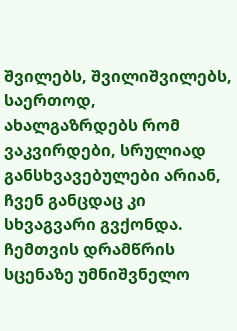შვილებს, შვილიშვილებს, საერთოდ, ახალგაზრდებს რომ ვაკვირდები, სრულიად განსხვავებულები არიან, ჩვენ განცდაც კი სხვაგვარი გვქონდა. ჩემთვის დრამწრის სცენაზე უმნიშვნელო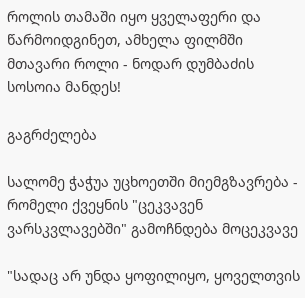როლის თამაში იყო ყველაფერი და წარმოიდგინეთ, ამხელა ფილმში მთავარი როლი - ნოდარ დუმბაძის სოსოია მანდეს!

გაგრძელება

სალომე ჭაჭუა უცხოეთში მიემგზავრება - რომელი ქვეყნის "ცეკვავენ ვარსკვლავებში" გამოჩნდება მოცეკვავე

"სადაც არ უნდა ყოფილიყო, ყოველთვის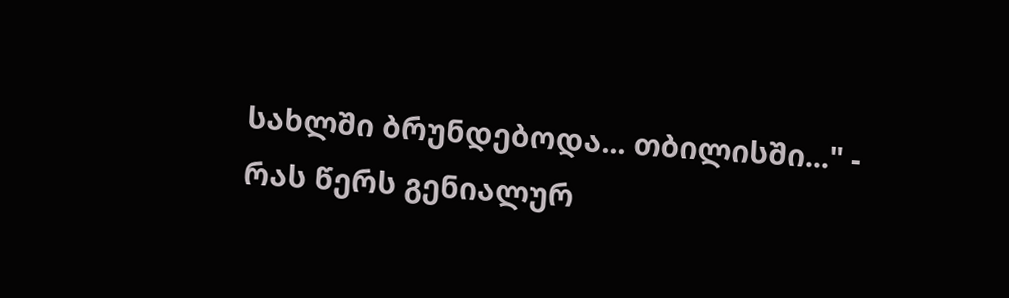სახლში ბრუნდებოდა... თბილისში..." - რას წერს გენიალურ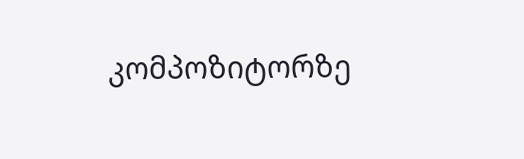კომპოზიტორზე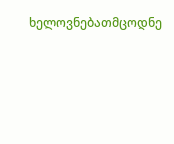ხელოვნებათმცოდნე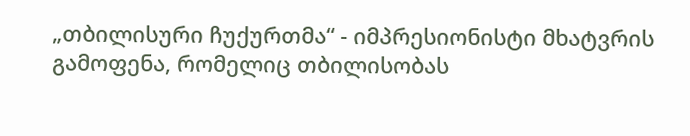„თბილისური ჩუქურთმა“ - იმპრესიონისტი მხატვრის გამოფენა, რომელიც თბილისობას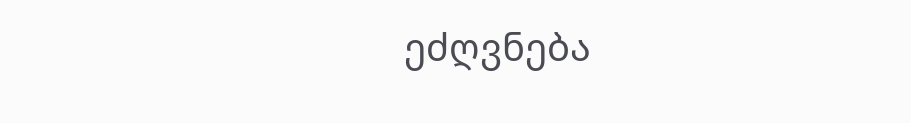ეძღვნება